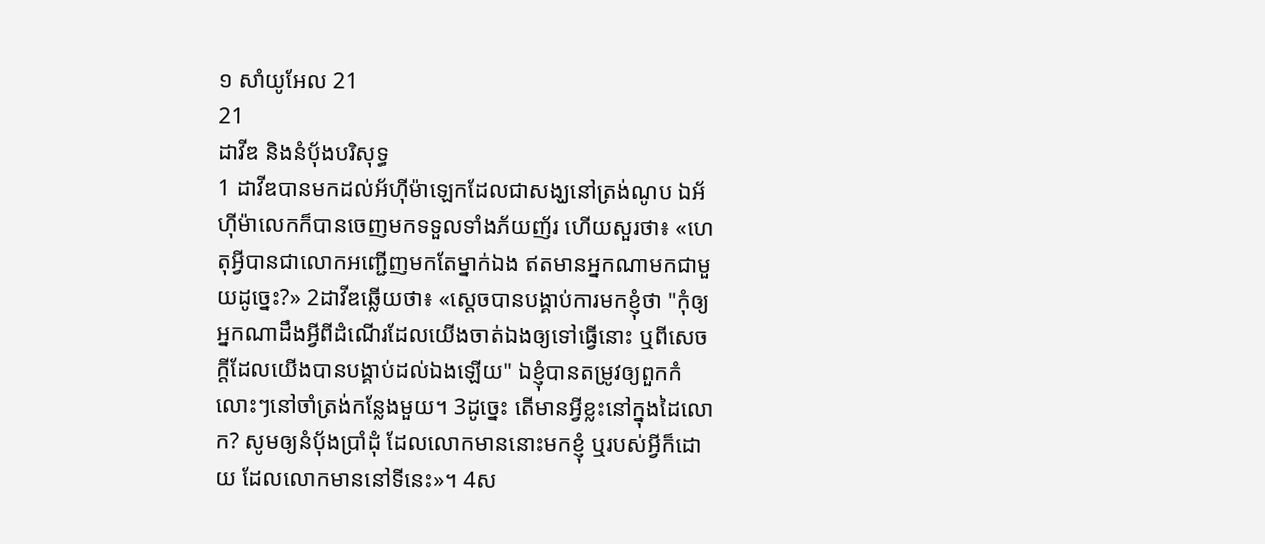១ សាំយូអែល 21
21
ដាវីឌ និងនំបុ័ងបរិសុទ្ធ
1 ដាវីឌបានមកដល់អ័ហ៊ីម៉ាឡេកដែលជាសង្ឃនៅត្រង់ណូប ឯអ័ហ៊ីម៉ាលេកក៏បានចេញមកទទួលទាំងភ័យញ័រ ហើយសួរថា៖ «ហេតុអ្វីបានជាលោកអញ្ជើញមកតែម្នាក់ឯង ឥតមានអ្នកណាមកជាមួយដូច្នេះ?» 2ដាវីឌឆ្លើយថា៖ «ស្តេចបានបង្គាប់ការមកខ្ញុំថា "កុំឲ្យអ្នកណាដឹងអ្វីពីដំណើរដែលយើងចាត់ឯងឲ្យទៅធ្វើនោះ ឬពីសេចក្ដីដែលយើងបានបង្គាប់ដល់ឯងឡើយ" ឯខ្ញុំបានតម្រូវឲ្យពួកកំលោះៗនៅចាំត្រង់កន្លែងមួយ។ 3ដូច្នេះ តើមានអ្វីខ្លះនៅក្នុងដៃលោក? សូមឲ្យនំបុ័ងប្រាំដុំ ដែលលោកមាននោះមកខ្ញុំ ឬរបស់អ្វីក៏ដោយ ដែលលោកមាននៅទីនេះ»។ 4ស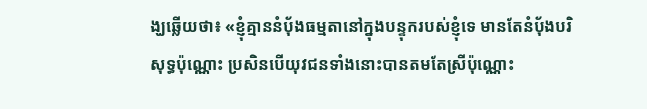ង្ឃឆ្លើយថា៖ «ខ្ញុំគ្មាននំបុ័ងធម្មតានៅក្នុងបន្ទុករបស់ខ្ញុំទេ មានតែនំបុ័ងបរិសុទ្ធប៉ុណ្ណោះ ប្រសិនបើយុវជនទាំងនោះបានតមតែស្រីប៉ុណ្ណោះ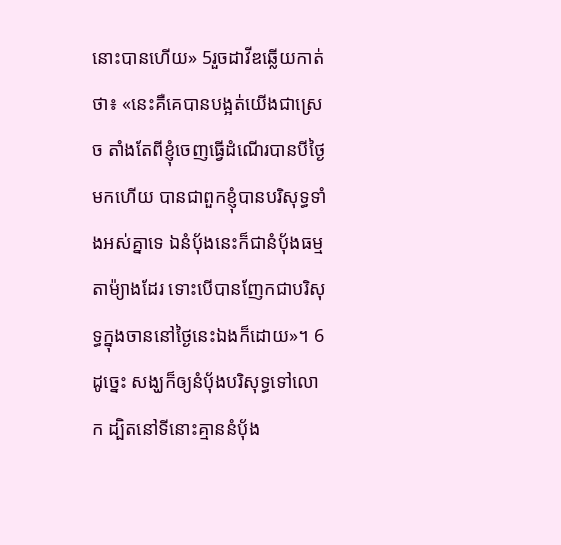នោះបានហើយ» 5រួចដាវីឌឆ្លើយកាត់ថា៖ «នេះគឺគេបានបង្អត់យើងជាស្រេច តាំងតែពីខ្ញុំចេញធ្វើដំណើរបានបីថ្ងៃមកហើយ បានជាពួកខ្ញុំបានបរិសុទ្ធទាំងអស់គ្នាទេ ឯនំបុ័ងនេះក៏ជានំបុ័ងធម្មតាម៉្យាងដែរ ទោះបើបានញែកជាបរិសុទ្ធក្នុងចាននៅថ្ងៃនេះឯងក៏ដោយ»។ 6ដូច្នេះ សង្ឃក៏ឲ្យនំបុ័ងបរិសុទ្ធទៅលោក ដ្បិតនៅទីនោះគ្មាននំបុ័ង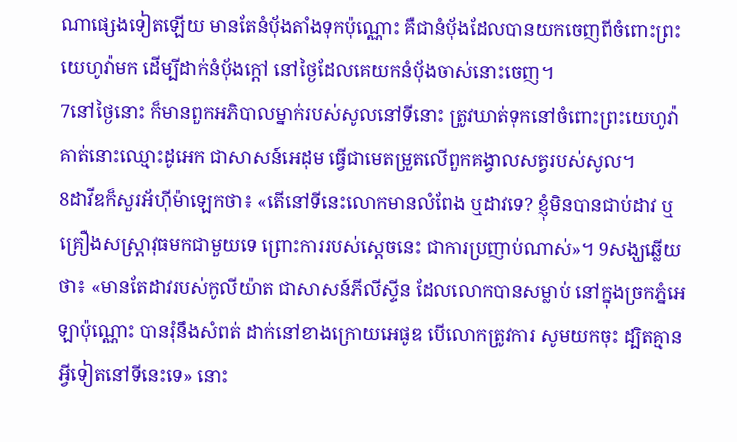ណាផ្សេងទៀតឡើយ មានតែនំបុ័ងតាំងទុកប៉ុណ្ណោះ គឺជានំបុ័ងដែលបានយកចេញពីចំពោះព្រះយេហូវ៉ាមក ដើម្បីដាក់នំបុ័ងក្តៅ នៅថ្ងៃដែលគេយកនំបុ័ងចាស់នោះចេញ។
7នៅថ្ងៃនោះ ក៏មានពួកអភិបាលម្នាក់របស់សូលនៅទីនោះ ត្រូវឃាត់ទុកនៅចំពោះព្រះយេហូវ៉ា គាត់នោះឈ្មោះដូអេក ជាសាសន៍អេដុម ធ្វើជាមេតម្រួតលើពួកគង្វាលសត្វរបស់សូល។
8ដាវីឌក៏សួរអ័ហ៊ីម៉ាឡេកថា៖ «តើនៅទីនេះលោកមានលំពែង ឬដាវទេ? ខ្ញុំមិនបានជាប់ដាវ ឬគ្រឿងសស្ត្រាវុធមកជាមួយទេ ព្រោះការរបស់ស្តេចនេះ ជាការប្រញាប់ណាស់»។ 9សង្ឃឆ្លើយថា៖ «មានតែដាវរបស់កូលីយ៉ាត ជាសាសន៍ភីលីស្ទីន ដែលលោកបានសម្លាប់ នៅក្នុងច្រកភ្នំអេឡាប៉ុណ្ណោះ បានរុំនឹងសំពត់ ដាក់នៅខាងក្រោយអេផូឌ បើលោកត្រូវការ សូមយកចុះ ដ្បិតគ្មានអ្វីទៀតនៅទីនេះទេ» នោះ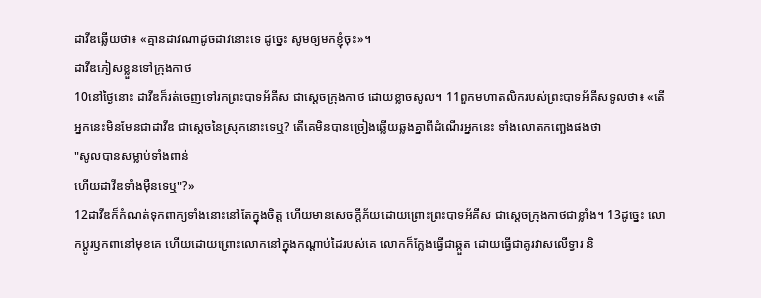ដាវីឌឆ្លើយថា៖ «គ្មានដាវណាដូចដាវនោះទេ ដូច្នេះ សូមឲ្យមកខ្ញុំចុះ»។
ដាវីឌភៀសខ្លួនទៅក្រុងកាថ
10នៅថ្ងៃនោះ ដាវីឌក៏រត់ចេញទៅរកព្រះបាទអ័គីស ជាស្តេចក្រុងកាថ ដោយខ្លាចសូល។ 11ពួកមហាតលិករបស់ព្រះបាទអ័គីសទូលថា៖ «តើអ្នកនេះមិនមែនជាដាវីឌ ជាស្តេចនៃស្រុកនោះទេឬ? តើគេមិនបានច្រៀងឆ្លើយឆ្លងគ្នាពីដំណើរអ្នកនេះ ទាំងលោតកញ្ឆេងផងថា
"សូលបានសម្លាប់ទាំងពាន់
ហើយដាវីឌទាំងម៉ឺនទេឬ"?»
12ដាវីឌក៏កំណត់ទុកពាក្យទាំងនោះនៅតែក្នុងចិត្ត ហើយមានសេចក្ដីភ័យដោយព្រោះព្រះបាទអ័គីស ជាស្តេចក្រុងកាថជាខ្លាំង។ 13ដូច្នេះ លោកប្ដូរឫកពានៅមុខគេ ហើយដោយព្រោះលោកនៅក្នុងកណ្ដាប់ដៃរបស់គេ លោកក៏ក្លែងធ្វើជាឆ្កួត ដោយធ្វើជាគូរវាសលើទ្វារ និ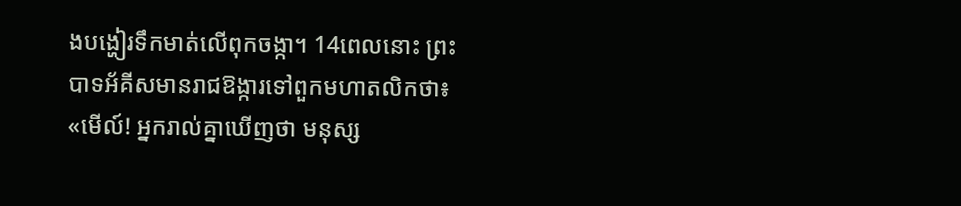ងបង្ហៀរទឹកមាត់លើពុកចង្កា។ 14ពេលនោះ ព្រះបាទអ័គីសមានរាជឱង្ការទៅពួកមហាតលិកថា៖ «មើល៍! អ្នករាល់គ្នាឃើញថា មនុស្ស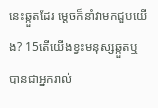នេះឆ្កួតដែរ ម្តេចក៏នាំវាមកជួបយើង? 15តើយើងខ្វះមនុស្សឆ្កួតឬ បានជាអ្នករាល់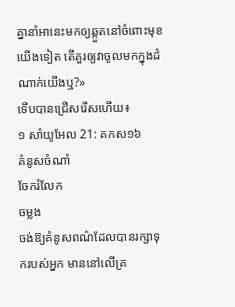គ្នានាំអានេះមកឲ្យឆ្កួតនៅចំពោះមុខយើងទៀត តើគួរឲ្យវាចូលមកក្នុងដំណាក់យើងឬ?»
ទើបបានជ្រើសរើសហើយ៖
១ សាំយូអែល 21: គកស១៦
គំនូសចំណាំ
ចែករំលែក
ចម្លង
ចង់ឱ្យគំនូសពណ៌ដែលបានរក្សាទុករបស់អ្នក មាននៅលើគ្រ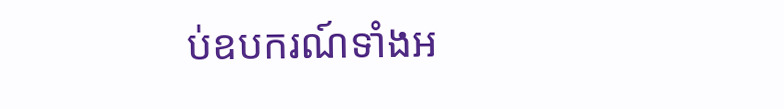ប់ឧបករណ៍ទាំងអ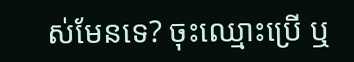ស់មែនទេ? ចុះឈ្មោះប្រើ ឬ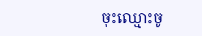ចុះឈ្មោះចូ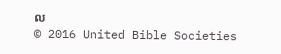ល
© 2016 United Bible Societies